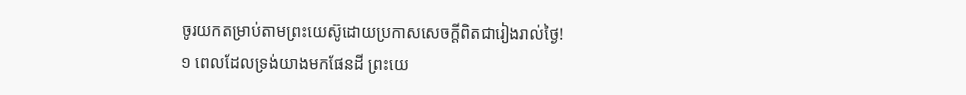ចូរយកតម្រាប់តាមព្រះយេស៊ូដោយប្រកាសសេចក្ដីពិតជារៀងរាល់ថ្ងៃ!
១ ពេលដែលទ្រង់យាងមកផែនដី ព្រះយេ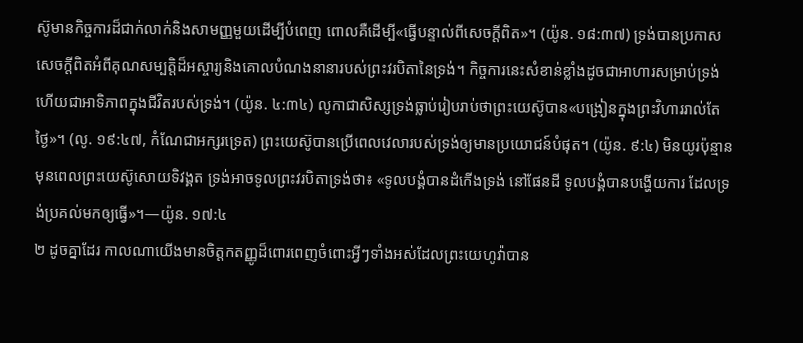ស៊ូមានកិច្ចការដ៏ជាក់លាក់និងសាមញ្ញមួយដើម្បីបំពេញ ពោលគឺដើម្បី«ធ្វើបន្ទាល់ពីសេចក្ដីពិត»។ (យ៉ូន. ១៨:៣៧) ទ្រង់បានប្រកាសសេចក្ដីពិតអំពីគុណសម្បត្ដិដ៏អស្ចារ្យនិងគោលបំណងនានារបស់ព្រះវរបិតានៃទ្រង់។ កិច្ចការនេះសំខាន់ខ្លាំងដូចជាអាហារសម្រាប់ទ្រង់ ហើយជាអាទិភាពក្នុងជីវិតរបស់ទ្រង់។ (យ៉ូន. ៤:៣៤) លូកាជាសិស្សទ្រង់ធ្លាប់រៀបរាប់ថាព្រះយេស៊ូបាន«បង្រៀនក្នុងព្រះវិហាររាល់តែថ្ងៃ»។ (លូ. ១៩:៤៧, កំណែជាអក្សរទ្រេត) ព្រះយេស៊ូបានប្រើពេលវេលារបស់ទ្រង់ឲ្យមានប្រយោជន៍បំផុត។ (យ៉ូន. ៩:៤) មិនយូរប៉ុន្មានមុនពេលព្រះយេស៊ូសោយទិវង្គត ទ្រង់អាចទូលព្រះវរបិតាទ្រង់ថា៖ «ទូលបង្គំបានដំកើងទ្រង់ នៅផែនដី ទូលបង្គំបានបង្ហើយការ ដែលទ្រង់ប្រគល់មកឲ្យធ្វើ»។—យ៉ូន. ១៧:៤
២ ដូចគ្នាដែរ កាលណាយើងមានចិត្តកតញ្ញូដ៏ពោរពេញចំពោះអ្វីៗទាំងអស់ដែលព្រះយេហូវ៉ាបាន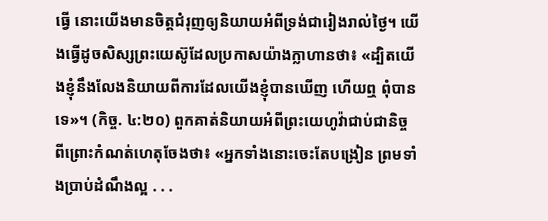ធ្វើ នោះយើងមានចិត្តជំរុញឲ្យនិយាយអំពីទ្រង់ជារៀងរាល់ថ្ងៃ។ យើងធ្វើដូចសិស្សព្រះយេស៊ូដែលប្រកាសយ៉ាងក្លាហានថា៖ «ដ្បិតយើងខ្ញុំនឹងលែងនិយាយពីការដែលយើងខ្ញុំបានឃើញ ហើយឮ ពុំបានទេ»។ (កិច្ច. ៤:២០) ពួកគាត់និយាយអំពីព្រះយេហូវ៉ាជាប់ជានិច្ច ពីព្រោះកំណត់ហេតុចែងថា៖ «អ្នកទាំងនោះចេះតែបង្រៀន ព្រមទាំងប្រាប់ដំណឹងល្អ . . .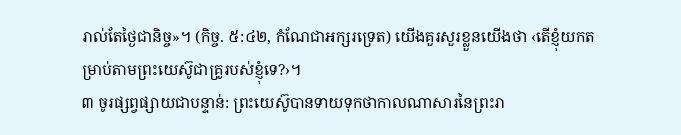រាល់តែថ្ងៃជានិច្ច»។ (កិច្ច. ៥:៤២, កំណែជាអក្សរទ្រេត) យើងគួរសួរខ្លួនយើងថា ‹តើខ្ញុំយកតម្រាប់តាមព្រះយេស៊ូជាគ្រូរបស់ខ្ញុំទេ?›។
៣ ចូរផ្សព្វផ្សាយជាបន្ទាន់: ព្រះយេស៊ូបានទាយទុកថាកាលណាសារនៃព្រះរា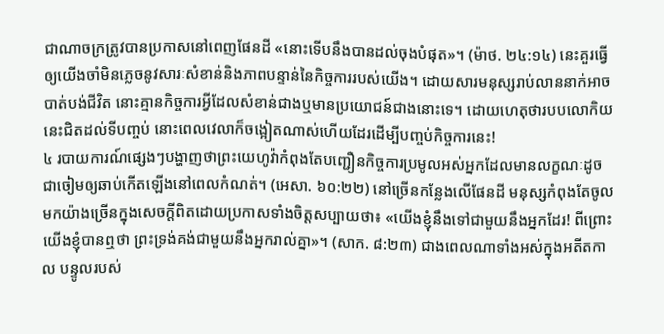ជាណាចក្រត្រូវបានប្រកាសនៅពេញផែនដី «នោះទើបនឹងបានដល់ចុងបំផុត»។ (ម៉ាថ. ២៤:១៤) នេះគួរធ្វើឲ្យយើងចាំមិនភ្លេចនូវសារៈសំខាន់និងភាពបន្ទាន់នៃកិច្ចការរបស់យើង។ ដោយសារមនុស្សរាប់លាននាក់អាចបាត់បង់ជីវិត នោះគ្មានកិច្ចការអ្វីដែលសំខាន់ជាងឬមានប្រយោជន៍ជាងនោះទេ។ ដោយហេតុថារបបលោកិយនេះជិតដល់ទីបញ្ចប់ នោះពេលវេលាក៏ចង្អៀតណាស់ហើយដែរដើម្បីបញ្ចប់កិច្ចការនេះ!
៤ របាយការណ៍ផ្សេងៗបង្ហាញថាព្រះយេហូវ៉ាកំពុងតែបញ្ជឿនកិច្ចការប្រមូលអស់អ្នកដែលមានលក្ខណៈដូចជាចៀមឲ្យឆាប់កើតឡើងនៅពេលកំណត់។ (អេសា. ៦០:២២) នៅច្រើនកន្លែងលើផែនដី មនុស្សកំពុងតែចូលមកយ៉ាងច្រើនក្នុងសេចក្ដីពិតដោយប្រកាសទាំងចិត្តសប្បាយថា៖ «យើងខ្ញុំនឹងទៅជាមួយនឹងអ្នកដែរ! ពីព្រោះយើងខ្ញុំបានឮថា ព្រះទ្រង់គង់ជាមួយនឹងអ្នករាល់គ្នា»។ (សាក. ៨:២៣) ជាងពេលណាទាំងអស់ក្នុងអតីតកាល បន្ទូលរបស់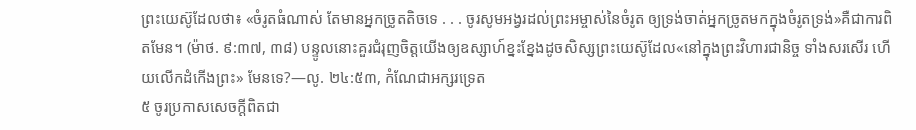ព្រះយេស៊ូដែលថា៖ «ចំរូតធំណាស់ តែមានអ្នកច្រូតតិចទេ . . . ចូរសូមអង្វរដល់ព្រះអម្ចាស់នៃចំរូត ឲ្យទ្រង់ចាត់អ្នកច្រូតមកក្នុងចំរូតទ្រង់»គឺជាការពិតមែន។ (ម៉ាថ. ៩:៣៧, ៣៨) បន្ទូលនោះគួរជំរុញចិត្តយើងឲ្យឧស្សាហ៍ខ្នះខ្នែងដូចសិស្សព្រះយេស៊ូដែល«នៅក្នុងព្រះវិហារជានិច្ច ទាំងសរសើរ ហើយលើកដំកើងព្រះ» មែនទេ?—លូ. ២៤:៥៣, កំណែជាអក្សរទ្រេត
៥ ចូរប្រកាសសេចក្ដីពិតជា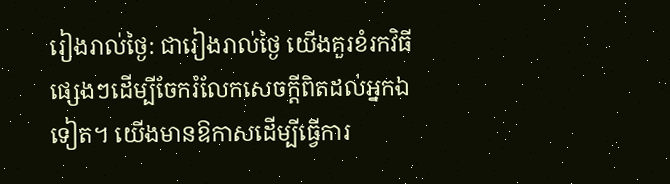រៀងរាល់ថ្ងៃ: ជារៀងរាល់ថ្ងៃ យើងគួរខំរកវិធីផ្សេងៗដើម្បីចែករំលែកសេចក្ដីពិតដល់អ្នកឯទៀត។ យើងមានឱកាសដើម្បីធ្វើការ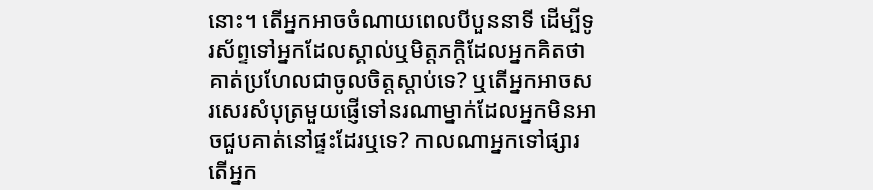នោះ។ តើអ្នកអាចចំណាយពេលបីបួននាទី ដើម្បីទូរស័ព្ទទៅអ្នកដែលស្គាល់ឬមិត្តភក្ដិដែលអ្នកគិតថាគាត់ប្រហែលជាចូលចិត្តស្ដាប់ទេ? ឬតើអ្នកអាចសរសេរសំបុត្រមួយផ្ញើទៅនរណាម្នាក់ដែលអ្នកមិនអាចជួបគាត់នៅផ្ទះដែរឬទេ? កាលណាអ្នកទៅផ្សារ តើអ្នក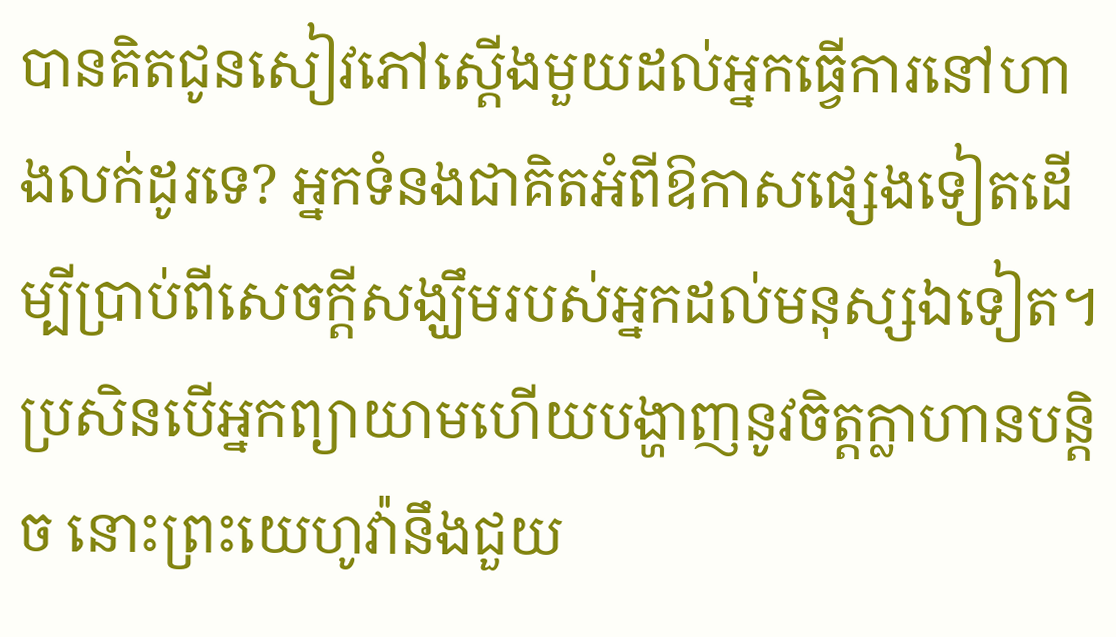បានគិតជូនសៀវភៅស្តើងមួយដល់អ្នកធ្វើការនៅហាងលក់ដូរទេ? អ្នកទំនងជាគិតអំពីឱកាសផ្សេងទៀតដើម្បីប្រាប់ពីសេចក្ដីសង្ឃឹមរបស់អ្នកដល់មនុស្សឯទៀត។ ប្រសិនបើអ្នកព្យាយាមហើយបង្ហាញនូវចិត្តក្លាហានបន្ដិច នោះព្រះយេហូវ៉ានឹងជួយ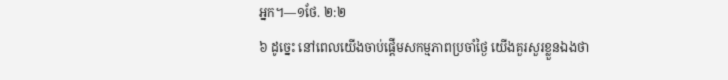អ្នក។—១ថែ. ២:២
៦ ដូច្នេះ នៅពេលយើងចាប់ផ្ដើមសកម្មភាពប្រចាំថ្ងៃ យើងគួរសួរខ្លួនឯងថា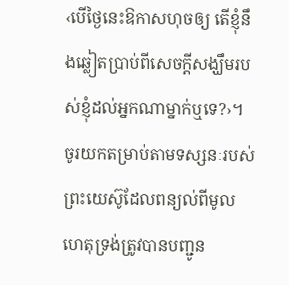‹បើថ្ងៃនេះឱកាសហុចឲ្យ តើខ្ញុំនឹងឆ្លៀតប្រាប់ពីសេចក្ដីសង្ឃឹមរបស់ខ្ញុំដល់អ្នកណាម្នាក់ឬទេ?›។ ចូរយកតម្រាប់តាមទស្សនៈរបស់ព្រះយេស៊ូដែលពន្យល់ពីមូលហេតុទ្រង់ត្រូវបានបញ្ជូន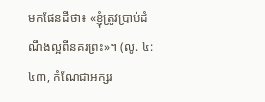មកផែនដីថា៖ «ខ្ញុំត្រូវប្រាប់ដំណឹងល្អពីនគរព្រះ»។ (លូ. ៤:៤៣, កំណែជាអក្សរ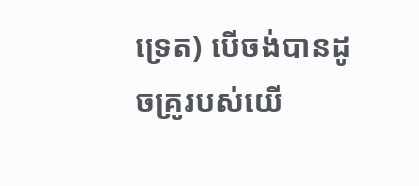ទ្រេត) បើចង់បានដូចគ្រូរបស់យើ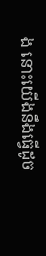ង នោះយើងនឹងធ្វើដូច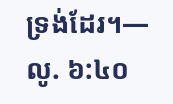ទ្រង់ដែរ។—លូ. ៦:៤០